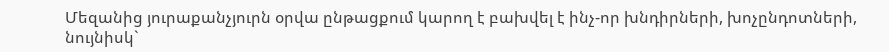Մեզանից յուրաքանչյուրն օրվա ընթացքում կարող է բախվել է ինչ-որ խնդիրների, խոչընդոտների, նույնիսկ`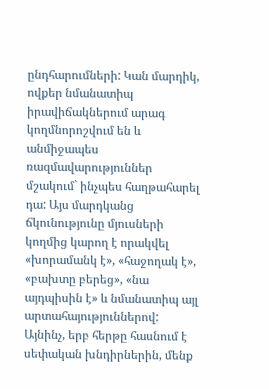ընդհարումների: Կան մարդիկ, ովքեր նմանատիպ իրավիճակներում արագ կողմնորոշվում են և անմիջապես ռազմավարություններ մշակում` ինչպես հաղթահարել դա: Այս մարդկանց ճկունությունը մյուսների կողմից կարող է որակվել «խորամանկ է», «հաջողակ է», «բախտը բերեց», «նա այդպիսին է» և նմանատիպ այլ արտահայություններով: Այնինչ, երբ հերթը հասնում է սեփական խնդիրներին, մենք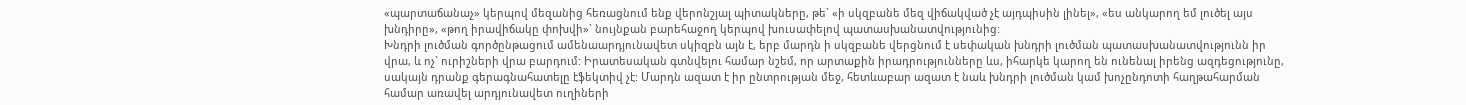«պարտաճանաչ» կերպով մեզանից հեռացնում ենք վերոնշյալ պիտակները, թե` «ի սկզբանե մեզ վիճակված չէ այդպիսին լինել», «ես անկարող եմ լուծել այս խնդիրը», «թող իրավիճակը փոխվի»` նույնքան բարեհաջող կերպով խուսափելով պատասխանատվությունից:
Խնդրի լուծման գործընթացում ամենաարդյունավետ սկիզբն այն է, երբ մարդն ի սկզբանե վերցնում է սեփական խնդրի լուծման պատասխանատվությունն իր վրա, և ոչ` ուրիշների վրա բարդում: Իրատեսական գտնվելու համար նշեմ, որ արտաքին իրադրությունները ևս, իհարկե կարող են ունենալ իրենց ազդեցությունը, սակայն դրանք գերագնահատելը էֆեկտիվ չէ: Մարդն ազատ է իր ընտրության մեջ, հետևաբար ազատ է նաև խնդրի լուծման կամ խոչընդոտի հաղթահարման համար առավել արդյունավետ ուղիների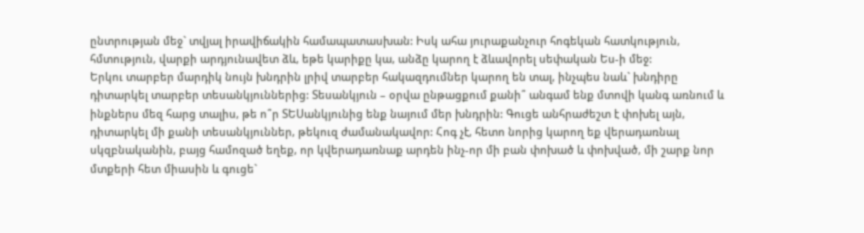ընտրության մեջ` տվյալ իրավիճակին համապատասխան: Իսկ ահա յուրաքանչուր հոգեկան հատկություն, հմտություն, վարքի արդյունավետ ձև, եթե կարիքը կա, անձը կարող է ձևավորել սեփական Ես-ի մեջ:
Երկու տարբեր մարդիկ նույն խնդրին լրիվ տարբեր հակազդումներ կարող են տալ, ինչպես նաև` խնդիրը դիտարկել տարբեր տեսանկյուններից: Տեսանկյուն – օրվա ընթացքում քանի՞ անգամ ենք մտովի կանգ առնում և ինքներս մեզ հարց տալիս, թե ո՞ր ՏԵՍանկյունից ենք նայում մեր խնդրին: Գուցե անհրաժեշտ է փոխել այն, դիտարկել մի քանի տեսանկյուններ, թեկուզ ժամանակավոր: Հոգ չէ, հետո նորից կարող եք վերադառնալ սկզբնականին, բայց համոզած եղեք, որ կվերադառնաք արդեն ինչ-որ մի բան փոխած և փոխված, մի շարք նոր մտքերի հետ միասին և գուցե`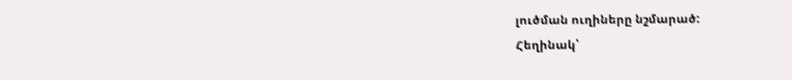լուծման ուղիները նշմարած:
Հեղինակ՝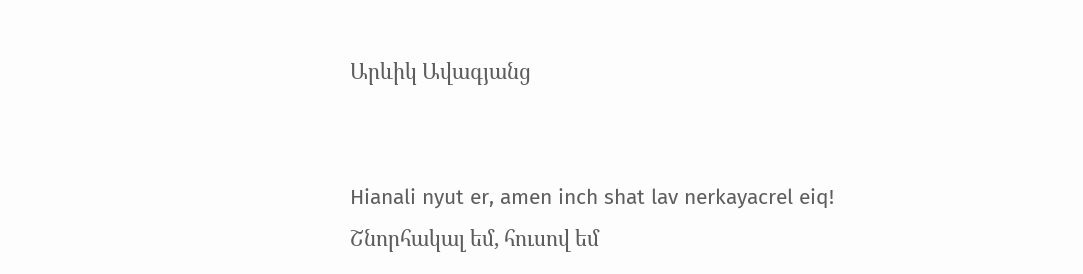Արևիկ Ավագյանց


Hianali nyut er, amen inch shat lav nerkayacrel eiq!
Շնորհակալ եմ, հուսով եմ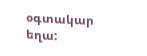օգտակար եղա: